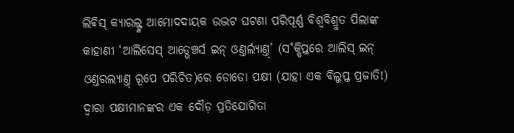ଲିଵିସ୍ କ୍ୟାରଲ୍ଙ୍କ ଆମୋଦଦାୟକ ଉଦ୍ଭଟ ଘଟଣା ପରିପୂର୍ଣ୍ଣ ବିଶ୍ବବିଶ୍ରୁତ ପିଲାଙ୍କ କାହାଣୀ ‘ଆଲିସେସ୍ ଆଡ୍ଭେଞ୍ଚର୍ସ ଇନ୍ ଓଣ୍ତର୍ଲ୍ୟାଣ୍ତ୍’ (ସ˚କ୍ଷିପ୍ତରେ ଆଲିସ୍ ଇନ୍ ଓଣ୍ତରଲ୍ୟାଣ୍ତ୍ ରୂପେ ପରିଚିତ)ରେ ଡୋଡୋ ପକ୍ଷୀ (ଯାହା ଏକ ବିଲୁପ୍ତ ପ୍ରଜାତି!) ଦ୍ବାରା ପକ୍ଷୀମାନଙ୍କର ଏକ ଦୌଡ଼ ପ୍ରତିଯୋଗିତା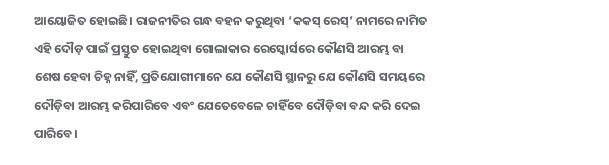ଆୟୋଜିତ ହୋଇଛି। ରାଜନୀତିର ଗନ୍ଧ ବହନ କରୁଥିବା ‘କକସ୍ ରେସ୍’ ନାମରେ ନାମିତ ଏହି ଦୌଡ଼ ପାଇଁ ପ୍ରସ୍ତୁତ ହୋଇଥିବା ଗୋଲାକାର ରେସ୍କୋର୍ସରେ କୌଣସି ଆରମ୍ଭ ବା ଶେଷ ହେବା ଚିହ୍ନ ନାହିଁ, ପ୍ରତିଯୋଗୀମାନେ ଯେ କୌଣସି ସ୍ଥାନରୁ ଯେ କୌଣସି ସମୟରେ ଦୌଡ଼ିବା ଆରମ୍ଭ କରିପାରିବେ ଏବଂ ଯେତେବେଳେ ଚାହିଁବେ ଦୌଡ଼ିବା ବନ୍ଦ କରି ଦେଇ ପାରିବେ।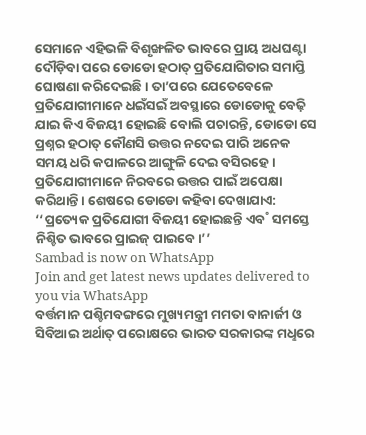ସେମାନେ ଏହିଭଳି ବିଶୃଙ୍ଖଳିତ ଭାବରେ ପ୍ରାୟ ଅଧଘଣ୍ଟା ଦୌଡ଼ିବା ପରେ ଡୋଡୋ ହଠାତ୍ ପ୍ରତିଯୋଗିତାର ସମାପ୍ତି ଘୋଷଣା କରିଦେଇଛି। ତା’ପରେ ଯେତେବେଳେ ପ୍ରତିଯୋଗୀମାନେ ଧଇଁସଇଁ ଅବସ୍ଥାରେ ଡୋଡୋକୁ ବେଢ଼ି ଯାଇ କିଏ ବିଜୟୀ ହୋଇଛି ବୋଲି ପଚାରନ୍ତି, ଡୋଡୋ ସେ ପ୍ରଶ୍ନର ହଠାତ୍ କୌଣସି ଉତ୍ତର ନଦେଇ ପାରି ଅନେକ ସମୟ ଧରି କପାଳରେ ଆଙ୍ଗୁଳି ଦେଇ ବସିରହେ। ପ୍ରତିଯୋଗୀମାନେ ନିରବରେ ଉତ୍ତର ପାଇଁ ଅପେକ୍ଷା କରିଥାନ୍ତି। ଶେଷରେ ଡୋଡୋ କହିବା ଦେଖାଯାଏ: ‘‘ପ୍ରତ୍ୟେକ ପ୍ରତିଯୋଗୀ ବିଜୟୀ ହୋଇଛନ୍ତି ଏବ˚ ସମସ୍ତେ ନିଶ୍ଚିତ ଭାବରେ ପ୍ରାଇଜ୍ ପାଇବେ।’’
Sambad is now on WhatsApp
Join and get latest news updates delivered to you via WhatsApp
ବର୍ତ୍ତମାନ ପଶ୍ଚିମବଙ୍ଗରେ ମୁଖ୍ୟମନ୍ତ୍ରୀ ମମତା ବାନାର୍ଜୀ ଓ ସିବିଆଇ ଅର୍ଥାତ୍ ପରୋକ୍ଷରେ ଭାରତ ସରକାରଙ୍କ ମଧୢରେ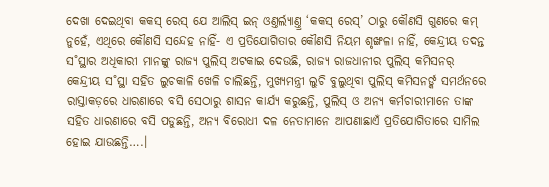ଦେଖା ଦେଇଥିବା କକସ୍ ରେସ୍ ଯେ ଆଲିସ୍ ଇନ୍ ଓଣ୍ତର୍ଲ୍ୟାଣ୍ତ୍ର ‘କକସ୍ ରେସ୍’ ଠାରୁ କୌଣସି ଗୁଣରେ କମ୍ ନୁହେଁ, ଏଥିରେ କୌଣସି ସନ୍ଦେହ ନାହିଁ- ଏ ପ୍ରତିଯୋଗିତାର କୌଣସି ନିୟମ ଶୃଙ୍ଖଳା ନାହିଁ, କେନ୍ଦ୍ରୀୟ ତଦନ୍ତ ସ˚ସ୍ଥାର ଅଧିକାରୀ ମାନଙ୍କୁ ରାଜ୍ୟ ପୁଲିସ୍ ଅଟକାଇ ଦେଉଛି, ରାଜ୍ୟ ରାଜଧାନୀର ପୁଲିସ୍ କମିସନର୍ କେନ୍ଦ୍ରୀୟ ସ˚ସ୍ଥା ସହିତ ଲୁଚକାଳି ଖେଳି ଚାଲିଛନ୍ତି, ମୁଖ୍ୟମନ୍ତ୍ରୀ ଲୁଚି ବୁଲୁଥିବା ପୁଲିସ୍ କମିସନର୍ଙ୍କ ସମର୍ଥନରେ ରାସ୍ତାକଡ଼ରେ ଧାରଣାରେ ବସି ସେଠାରୁ ଶାସନ କାର୍ଯ୍ୟ କରୁଛନ୍ତି, ପୁଲିସ୍ ଓ ଅନ୍ୟ କର୍ମଚାରୀମାନେ ତାଙ୍କ ସହିତ ଧାରଣାରେ ବସି ପଡୁଛନ୍ତି, ଅନ୍ୟ ବିରୋଧୀ ଦଳ ନେତାମାନେ ଆପଣାଛାଏଁ ପ୍ରତିଯୋଗିତାରେ ସାମିଲ ହୋଇ ଯାଉଛନ୍ତି….।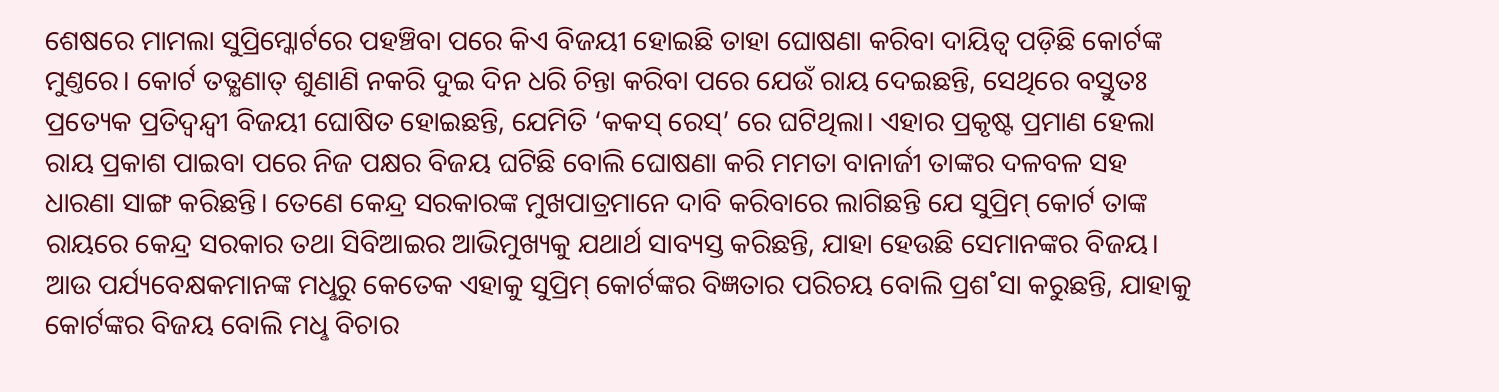ଶେଷରେ ମାମଲା ସୁପ୍ରିମ୍କୋର୍ଟରେ ପହଞ୍ଚିବା ପରେ କିଏ ବିଜୟୀ ହୋଇଛି ତାହା ଘୋଷଣା କରିବା ଦାୟିତ୍ବ ପଡ଼ିଛି କୋର୍ଟଙ୍କ ମୁଣ୍ତରେ। କୋର୍ଟ ତତ୍କ୍ଷଣାତ୍ ଶୁଣାଣି ନକରି ଦୁଇ ଦିନ ଧରି ଚିନ୍ତା କରିବା ପରେ ଯେଉଁ ରାୟ ଦେଇଛନ୍ତି, ସେଥିରେ ବସ୍ତୁତଃ ପ୍ରତ୍ୟେକ ପ୍ରତିଦ୍ବନ୍ଦ୍ବୀ ବିଜୟୀ ଘୋଷିତ ହୋଇଛନ୍ତି, ଯେମିତି ‘କକସ୍ ରେସ୍’ ରେ ଘଟିଥିଲା। ଏହାର ପ୍ରକୃଷ୍ଟ ପ୍ରମାଣ ହେଲା ରାୟ ପ୍ରକାଶ ପାଇବା ପରେ ନିଜ ପକ୍ଷର ବିଜୟ ଘଟିଛି ବୋଲି ଘୋଷଣା କରି ମମତା ବାନାର୍ଜୀ ତାଙ୍କର ଦଳବଳ ସହ ଧାରଣା ସାଙ୍ଗ କରିଛନ୍ତି। ତେଣେ କେନ୍ଦ୍ର ସରକାରଙ୍କ ମୁଖପାତ୍ରମାନେ ଦାବି କରିବାରେ ଲାଗିଛନ୍ତି ଯେ ସୁପ୍ରିମ୍ କୋର୍ଟ ତାଙ୍କ ରାୟରେ କେନ୍ଦ୍ର ସରକାର ତଥା ସିବିଆଇର ଆଭିମୁଖ୍ୟକୁ ଯଥାର୍ଥ ସାବ୍ୟସ୍ତ କରିଛନ୍ତି, ଯାହା ହେଉଛି ସେମାନଙ୍କର ବିଜୟ। ଆଉ ପର୍ଯ୍ୟବେକ୍ଷକମାନଙ୍କ ମଧୢରୁ କେତେକ ଏହାକୁ ସୁପ୍ରିମ୍ କୋର୍ଟଙ୍କର ବିଜ୍ଞତାର ପରିଚୟ ବୋଲି ପ୍ରଶ˚ସା କରୁଛନ୍ତି, ଯାହାକୁ କୋର୍ଟଙ୍କର ବିଜୟ ବୋଲି ମଧୢ ବିଚାର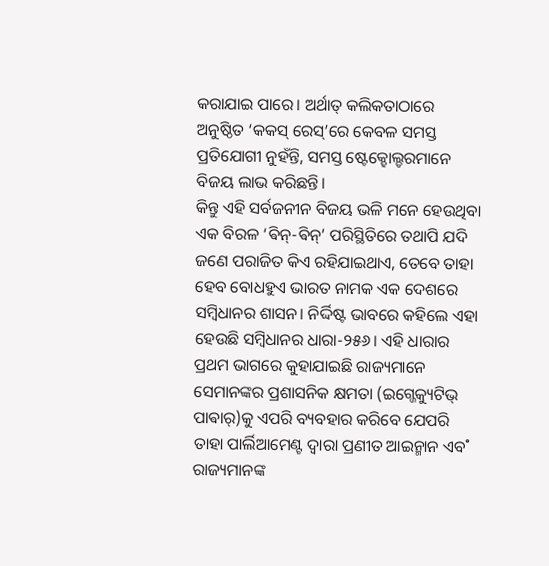କରାଯାଇ ପାରେ। ଅର୍ଥାତ୍ କଲିକତାଠାରେ ଅନୁଷ୍ଠିତ ‘କକସ୍ ରେସ୍’ରେ କେବଳ ସମସ୍ତ ପ୍ରତିଯୋଗୀ ନୁହଁନ୍ତି, ସମସ୍ତ ଷ୍ଟେକ୍ହୋଲ୍ଡରମାନେ ବିଜୟ ଲାଭ କରିଛନ୍ତି।
କିନ୍ତୁ ଏହି ସର୍ବଜନୀନ ବିଜୟ ଭଳି ମନେ ହେଉଥିବା ଏକ ବିରଳ ‘ଵିନ୍-ଵିନ୍’ ପରିସ୍ଥିତିରେ ତଥାପି ଯଦି ଜଣେ ପରାଜିତ କିଏ ରହିଯାଇଥାଏ, ତେବେ ତାହା ହେବ ବୋଧହୁଏ ଭାରତ ନାମକ ଏକ ଦେଶରେ ସମ୍ବିଧାନର ଶାସନ। ନିର୍ଦ୍ଦିଷ୍ଟ ଭାବରେ କହିଲେ ଏହା ହେଉଛି ସମ୍ବିଧାନର ଧାରା-୨୫୬। ଏହି ଧାରାର ପ୍ରଥମ ଭାଗରେ କୁହାଯାଇଛି ରାଜ୍ୟମାନେ ସେମାନଙ୍କର ପ୍ରଶାସନିକ କ୍ଷମତା (ଇଗ୍ଜେକ୍ୟୁଟିଭ୍ ପାଵାର୍)କୁ ଏପରି ବ୍ୟବହାର କରିବେ ଯେପରି ତାହା ପାର୍ଲିଆମେଣ୍ଟ ଦ୍ବାରା ପ୍ରଣୀତ ଆଇନ୍ମାନ ଏବ˚ ରାଜ୍ୟମାନଙ୍କ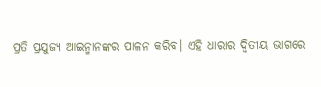ପ୍ରତି ପ୍ରଯୁଜ୍ୟ ଆଇନ୍ମାନଙ୍କର ପାଳନ କରିବ। ଏହି ଧାରାର ଦ୍ବିତୀୟ ଭାଗରେ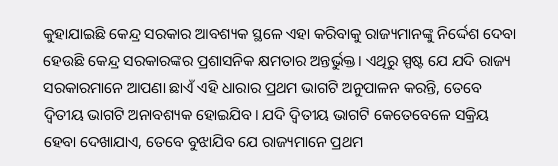କୁହାଯାଇଛି କେନ୍ଦ୍ର ସରକାର ଆବଶ୍ୟକ ସ୍ଥଳେ ଏହା କରିବାକୁ ରାଜ୍ୟମାନଙ୍କୁ ନିର୍ଦ୍ଦେଶ ଦେବା ହେଉଛି କେନ୍ଦ୍ର ସରକାରଙ୍କର ପ୍ରଶାସନିକ କ୍ଷମତାର ଅନ୍ତର୍ଭୁକ୍ତ। ଏଥିରୁ ସ୍ପଷ୍ଟ ଯେ ଯଦି ରାଜ୍ୟ ସରକାରମାନେ ଆପଣା ଛାଏଁ ଏହି ଧାରାର ପ୍ରଥମ ଭାଗଟି ଅନୁପାଳନ କରନ୍ତି, ତେବେ ଦ୍ବିତୀୟ ଭାଗଟି ଅନାବଶ୍ୟକ ହୋଇଯିବ। ଯଦି ଦ୍ବିତୀୟ ଭାଗଟି କେତେବେଳେ ସକ୍ରିୟ ହେବା ଦେଖାଯାଏ, ତେବେ ବୁଝାଯିବ ଯେ ରାଜ୍ୟମାନେ ପ୍ରଥମ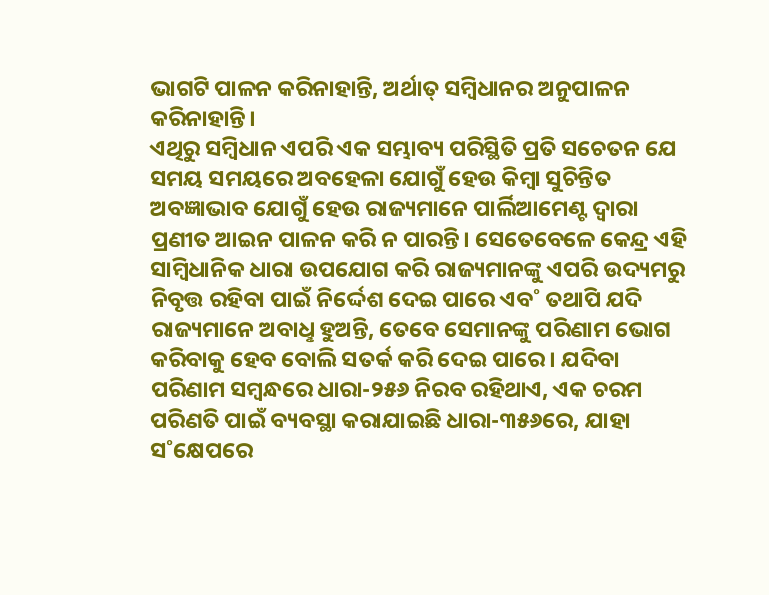ଭାଗଟି ପାଳନ କରିନାହାନ୍ତି, ଅର୍ଥାତ୍ ସମ୍ବିଧାନର ଅନୁପାଳନ କରିନାହାନ୍ତି।
ଏଥିରୁ ସମ୍ବିଧାନ ଏପରି ଏକ ସମ୍ଭାବ୍ୟ ପରିସ୍ଥିତି ପ୍ରତି ସଚେତନ ଯେ ସମୟ ସମୟରେ ଅବହେଳା ଯୋଗୁଁ ହେଉ କିମ୍ବା ସୁଚିନ୍ତିତ ଅବଜ୍ଞାଭାବ ଯୋଗୁଁ ହେଉ ରାଜ୍ୟମାନେ ପାର୍ଲିଆମେଣ୍ଟ ଦ୍ବାରା ପ୍ରଣୀତ ଆଇନ ପାଳନ କରି ନ ପାରନ୍ତି। ସେତେବେଳେ କେନ୍ଦ୍ର ଏହି ସାମ୍ବିଧାନିକ ଧାରା ଉପଯୋଗ କରି ରାଜ୍ୟମାନଙ୍କୁ ଏପରି ଉଦ୍ୟମରୁ ନିବୃତ୍ତ ରହିବା ପାଇଁ ନିର୍ଦ୍ଦେଶ ଦେଇ ପାରେ ଏବ˚ ତଥାପି ଯଦି ରାଜ୍ୟମାନେ ଅବାଧୢ ହୁଅନ୍ତି, ତେବେ ସେମାନଙ୍କୁ ପରିଣାମ ଭୋଗ କରିବାକୁ ହେବ ବୋଲି ସତର୍କ କରି ଦେଇ ପାରେ। ଯଦିବା ପରିଣାମ ସମ୍ବନ୍ଧରେ ଧାରା-୨୫୬ ନିରବ ରହିଥାଏ, ଏକ ଚରମ ପରିଣତି ପାଇଁ ବ୍ୟବସ୍ଥା କରାଯାଇଛି ଧାରା-୩୫୬ରେ, ଯାହା ସ˚କ୍ଷେପରେ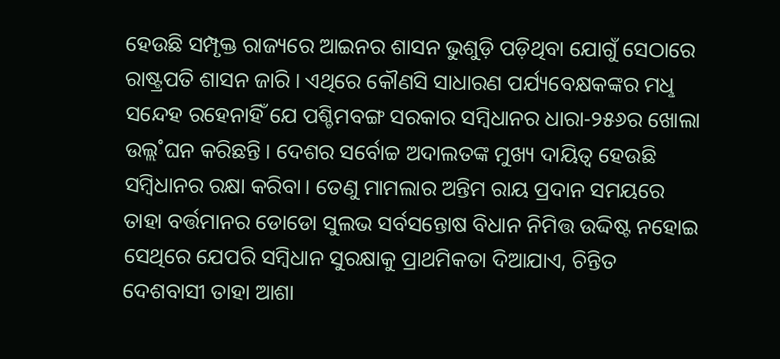ହେଉଛି ସମ୍ପୃକ୍ତ ରାଜ୍ୟରେ ଆଇନର ଶାସନ ଭୁଶୁଡ଼ି ପଡ଼ିଥିବା ଯୋଗୁଁ ସେଠାରେ ରାଷ୍ଟ୍ରପତି ଶାସନ ଜାରି। ଏଥିରେ କୌଣସି ସାଧାରଣ ପର୍ଯ୍ୟବେକ୍ଷକଙ୍କର ମଧୢ ସନ୍ଦେହ ରହେନାହିଁ ଯେ ପଶ୍ଚିମବଙ୍ଗ ସରକାର ସମ୍ବିଧାନର ଧାରା-୨୫୬ର ଖୋଲା ଉଲ୍ଲ˚ଘନ କରିଛନ୍ତି। ଦେଶର ସର୍ବୋଚ୍ଚ ଅଦାଲତଙ୍କ ମୁଖ୍ୟ ଦାୟିତ୍ବ ହେଉଛି ସମ୍ବିଧାନର ରକ୍ଷା କରିବା। ତେଣୁ ମାମଲାର ଅନ୍ତିମ ରାୟ ପ୍ରଦାନ ସମୟରେ ତାହା ବର୍ତ୍ତମାନର ଡୋଡୋ ସୁଲଭ ସର୍ବସନ୍ତୋଷ ବିଧାନ ନିମିତ୍ତ ଉଦ୍ଦିଷ୍ଟ ନହୋଇ ସେଥିରେ ଯେପରି ସମ୍ବିଧାନ ସୁରକ୍ଷାକୁ ପ୍ରାଥମିକତା ଦିଆଯାଏ, ଚିନ୍ତିତ ଦେଶବାସୀ ତାହା ଆଶା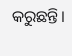କରୁଛନ୍ତି।